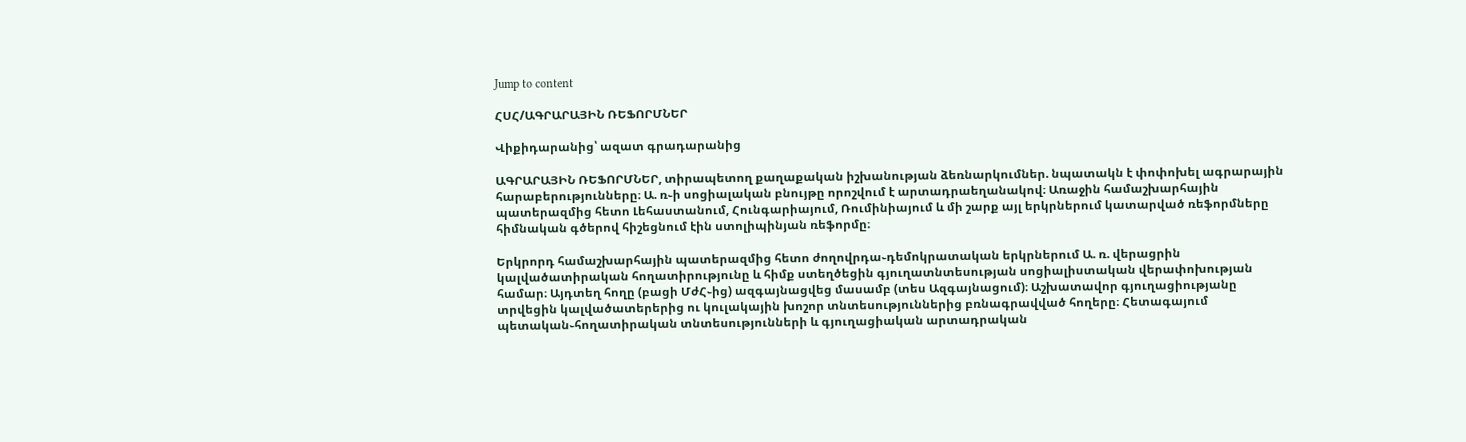Jump to content

ՀՍՀ/ԱԳՐԱՐԱՅԻՆ ՌԵՖՈՐՄՆԵՐ

Վիքիդարանից՝ ազատ գրադարանից

ԱԳՐԱՐԱՅԻՆ ՌԵՖՈՐՄՆԵՐ, տիրապետող քաղաքական իշխանության ձեռնարկումներ. նպատակն է փոփոխել ագրարային հարաբերությունները։ Ա. ռ֊ի սոցիալական բնույթը որոշվում է արտադրաեղանակով։ Առաջին համաշխարհային պատերազմից հետո Լեհաստանում, Հունգարիայում, Ռումինիայում և մի շարք այլ երկրներում կատարված ռեֆորմները հիմնական գծերով հիշեցնում էին ստոլիպինյան ռեֆորմը։

Երկրորդ համաշխարհային պատերազմից հետո ժողովրդա֊դեմոկրատական երկրներում Ա. ռ. վերացրին կալվածատիրական հողատիրությունը և հիմք ստեղծեցին գյուղատնտեսության սոցիալիստական վերափոխության համար։ Այդտեղ հողը (բացի ՄժՀ֊ից) ազգայնացվեց մասամբ (տես Ազգայնացում)։ Աշխատավոր գյուղացիությանը տրվեցին կալվածատերերից ու կուլակային խոշոր տնտեսություններից բռնագրավված հողերը։ Հետագայում պետական֊հողատիրական տնտեսությունների և գյուղացիական արտադրական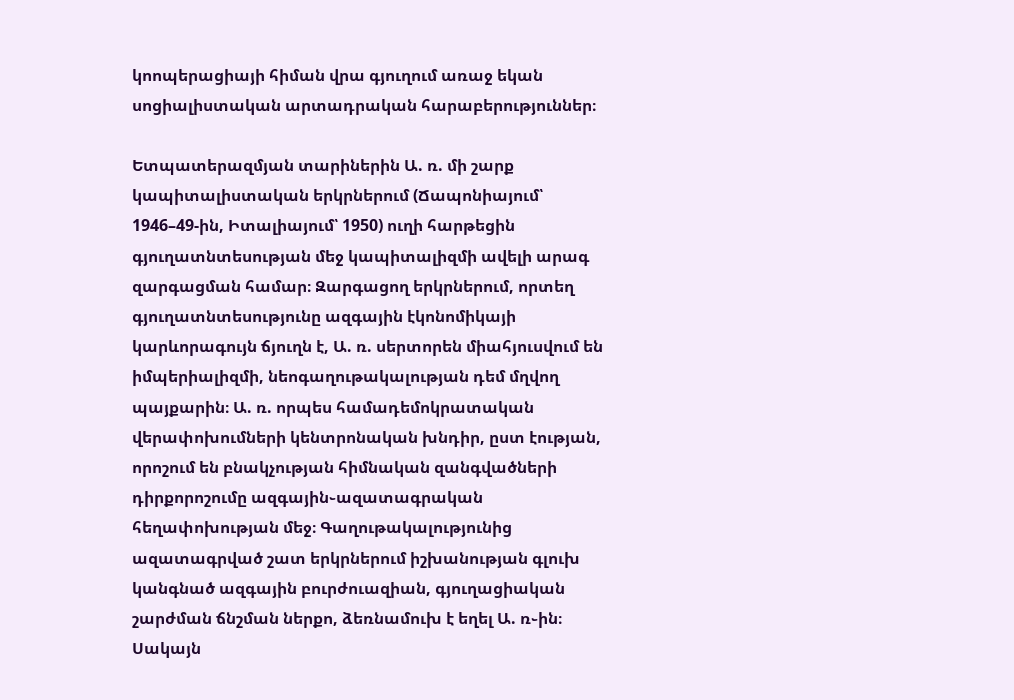կոոպերացիայի հիման վրա գյուղում առաջ եկան սոցիալիստական արտադրական հարաբերություններ։

Ետպատերազմյան տարիներին Ա. ռ. մի շարք կապիտալիստական երկրներում (Ճապոնիայում՝ 1946–49-ին, Իտալիայում՝ 1950) ուղի հարթեցին գյուղատնտեսության մեջ կապիտալիզմի ավելի արագ զարգացման համար։ Զարգացող երկրներում, որտեղ գյուղատնտեսությունը ազգային էկոնոմիկայի կարևորագույն ճյուղն է, Ա. ռ. սերտորեն միահյուսվում են իմպերիալիզմի, նեոգաղութակալության դեմ մղվող պայքարին։ Ա. ռ. որպես համադեմոկրատական վերափոխումների կենտրոնական խնդիր, ըստ էության, որոշում են բնակչության հիմնական զանգվածների դիրքորոշումը ազգային֊ազատագրական հեղափոխության մեջ։ Գաղութակալությունից ազատագրված շատ երկրներում իշխանության գլուխ կանգնած ազգային բուրժուազիան, գյուղացիական շարժման ճնշման ներքո, ձեռնամուխ է եղել Ա. ռ֊ին։ Սակայն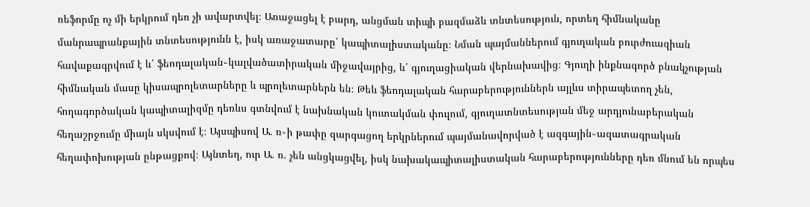ռեֆորմը ոչ մի երկրում դեռ չի ավարտվել։ Առաջացել է բարդ, անցման տիպի բազմաձև տնտեսություն, որտեղ հիմնականը մանրապրանքային տնտեսությունն է, իսկ առաջատարը՝ կապիտալիստականը։ Նման պայմաններում գյուղական բուրժուազիան հավաքագրվում է և՛ ֆեոդալական֊կալվածատիրական միջավայրից, և՛ գյուղացիական վերնախավից։ Գյուղի ինքնագործ բնակչության հիմնական մասը կիսապրոլետարները և պրոլետարներն են։ Թեև ֆեոդալական հարաբերություններն այլևս տիրապետող չեն, հողագործական կապիտալիզմը դեռևս գտնվում է նախնական կուտակման փուլում, գյուղատնտեսության մեջ արդյունաբերական հեղաշրջումը միայն սկսվում է։ Այսպիսով Ա. ռ֊ի թափը զարգացող երկրներում պայմանավորված է ազգային֊ազատագրական հեղափոխության ընթացքով։ Այնտեղ, ուր Ա. ռ. չեն անցկացվել, իսկ նախակապիտալիստական հարաբերությունները դեռ մնում են որպես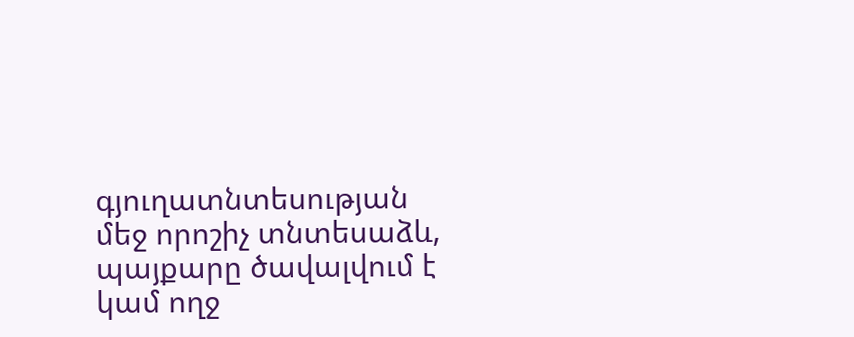գյուղատնտեսության մեջ որոշիչ տնտեսաձև, պայքարը ծավալվում է կամ ողջ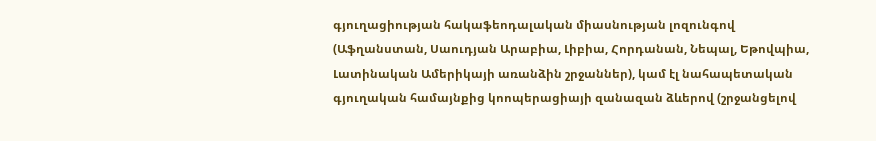գյուղացիության հակաֆեոդալական միասնության լոզունգով (Աֆղանստան, Սաուդյան Արաբիա, Լիբիա, Հորդանան, Նեպալ, Եթովպիա, Լատինական Ամերիկայի առանձին շրջաններ), կամ էլ նահապետական գյուղական համայնքից կոոպերացիայի զանազան ձևերով (շրջանցելով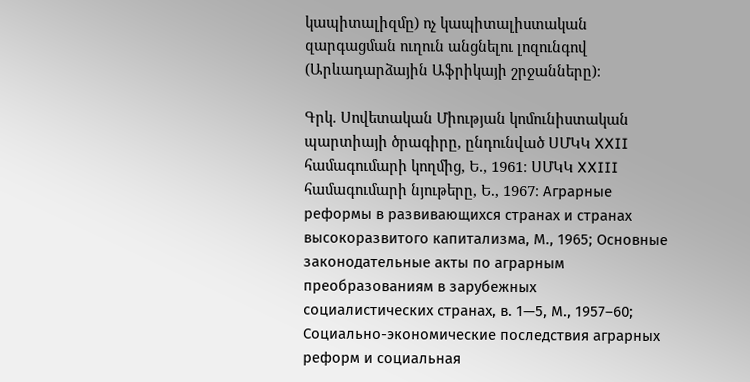կապիտալիզմը) ոչ կապիտալիստական զարգացման ուղուն անցնելու լոզունգով (Արևադարձային Աֆրիկայի շրջանները)։

Գրկ. Սովետական Միության կոմունիստական պարտիայի ծրագիրը, ընդունված ՍՄԿԿ XXII համագումարի կողմից, Ե., 1961։ ՍՄԿԿ XXIII համագումարի նյութերը, Ե., 1967։ Аграрные реформы в развивающихся странах и странах высокоразвитого капитализма, М., 1965; Основные законодательные акты по аграрным преобразованиям в зарубежных социалистических странах, в. 1—5, М., 1957–60; Социально-экономические последствия аграрных реформ и социальная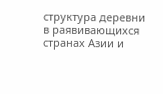структура деревни в раявивающихся странах Азии и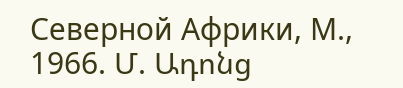Северной Африки, М., 1966. Մ. Ադոնց